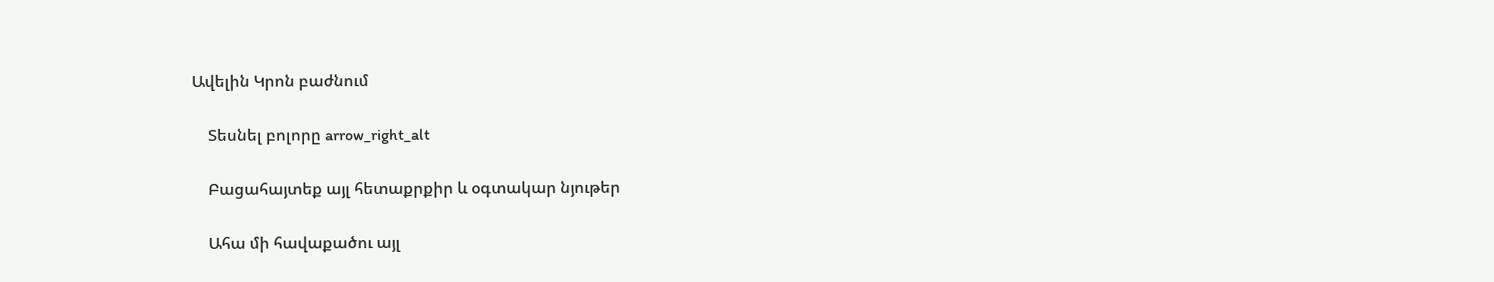Ավելին Կրոն բաժնում

    Տեսնել բոլորը arrow_right_alt

    Բացահայտեք այլ հետաքրքիր և օգտակար նյութեր

    Ահա մի հավաքածու այլ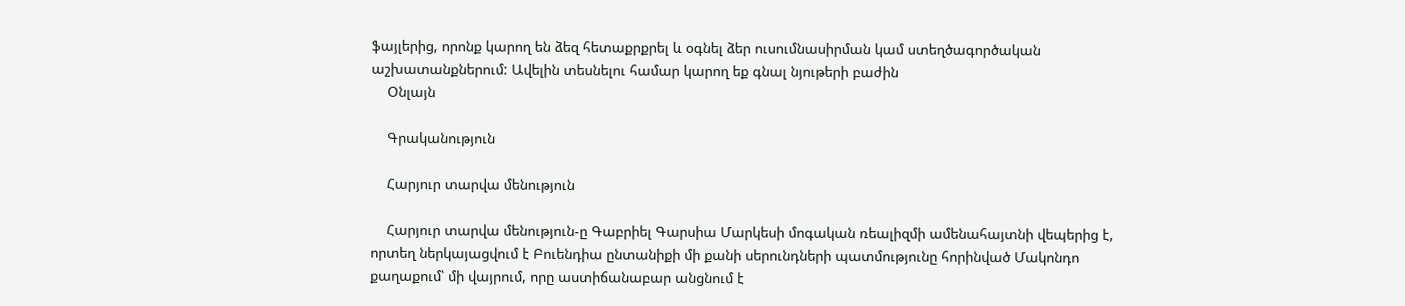ֆայլերից, որոնք կարող են ձեզ հետաքրքրել և օգնել ձեր ուսումնասիրման կամ ստեղծագործական աշխատանքներում: Ավելին տեսնելու համար կարող եք գնալ նյութերի բաժին
    Օնլայն

    Գրականություն

    Հարյուր տարվա մենություն

    Հարյուր տարվա մենություն-ը Գաբրիել Գարսիա Մարկեսի մոգական ռեալիզմի ամենահայտնի վեպերից է, որտեղ ներկայացվում է Բուենդիա ընտանիքի մի քանի սերունդների պատմությունը հորինված Մակոնդո քաղաքում՝ մի վայրում, որը աստիճանաբար անցնում է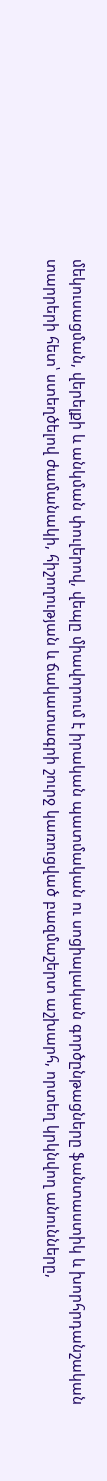մեկուսացման, վերելքի և անկման փուլերով, վեպը միավորում է իրական պատմական ու սոցիալական գործընթացները ֆանտաստիկ և խորհրդանշական տարրերի հետ՝ ստեղծելով ժամանակի, հիշողության և ճակատագրի շուրջ կառուցված բազմաշերտ աշխարհ, որտեղ կրկնվող անունները,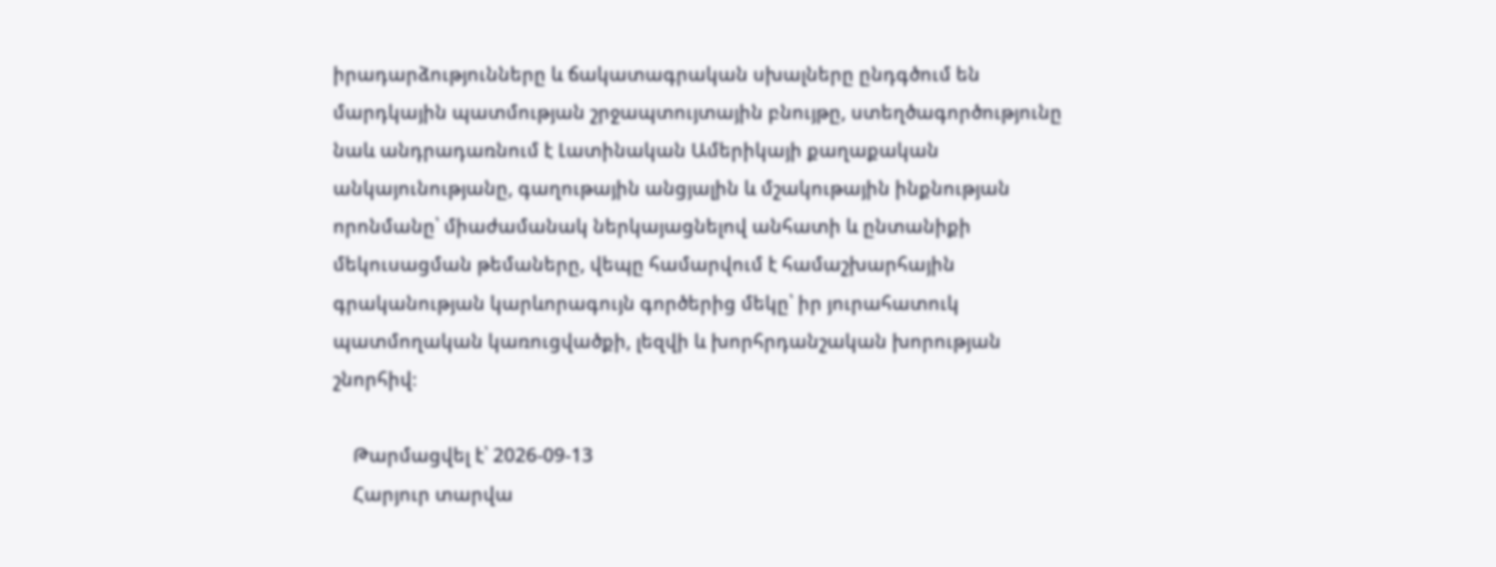իրադարձությունները և ճակատագրական սխալները ընդգծում են մարդկային պատմության շրջապտույտային բնույթը, ստեղծագործությունը նաև անդրադառնում է Լատինական Ամերիկայի քաղաքական անկայունությանը, գաղութային անցյալին և մշակութային ինքնության որոնմանը՝ միաժամանակ ներկայացնելով անհատի և ընտանիքի մեկուսացման թեմաները, վեպը համարվում է համաշխարհային գրականության կարևորագույն գործերից մեկը՝ իր յուրահատուկ պատմողական կառուցվածքի, լեզվի և խորհրդանշական խորության շնորհիվ։

    Թարմացվել է՝ 2026-09-13
    Հարյուր տարվա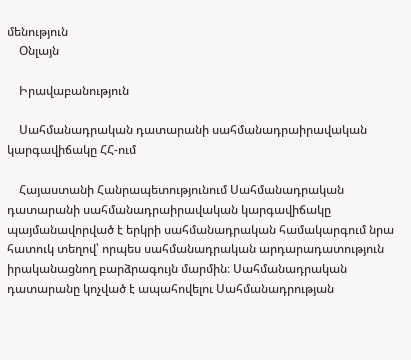մենություն
    Օնլայն

    Իրավաբանություն

    Սահմանադրական դատարանի սահմանադրաիրավական կարգավիճակը ՀՀ-ում

    Հայաստանի Հանրապետությունում Սահմանադրական դատարանի սահմանադրաիրավական կարգավիճակը պայմանավորված է երկրի սահմանադրական համակարգում նրա հատուկ տեղով՝ որպես սահմանադրական արդարադատություն իրականացնող բարձրագույն մարմին։ Սահմանադրական դատարանը կոչված է ապահովելու Սահմանադրության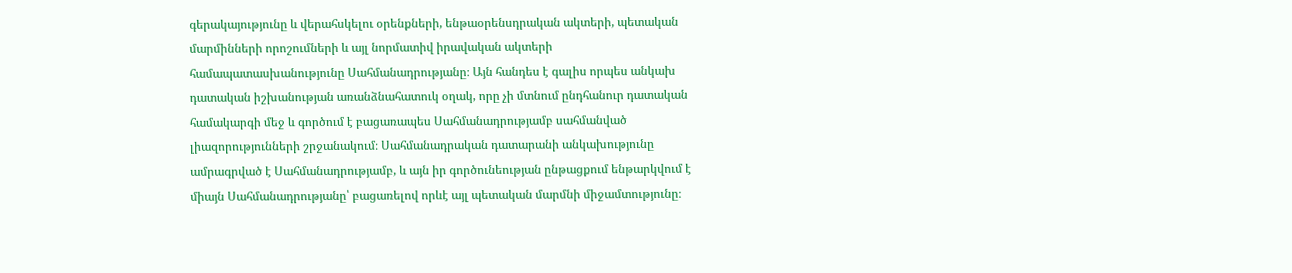գերակայությունը և վերահսկելու օրենքների, ենթաօրենսդրական ակտերի, պետական մարմինների որոշումների և այլ նորմատիվ իրավական ակտերի համապատասխանությունը Սահմանադրությանը։ Այն հանդես է գալիս որպես անկախ դատական իշխանության առանձնահատուկ օղակ, որը չի մտնում ընդհանուր դատական համակարգի մեջ և գործում է բացառապես Սահմանադրությամբ սահմանված լիազորությունների շրջանակում։ Սահմանադրական դատարանի անկախությունը ամրագրված է Սահմանադրությամբ, և այն իր գործունեության ընթացքում ենթարկվում է միայն Սահմանադրությանը՝ բացառելով որևէ այլ պետական մարմնի միջամտությունը։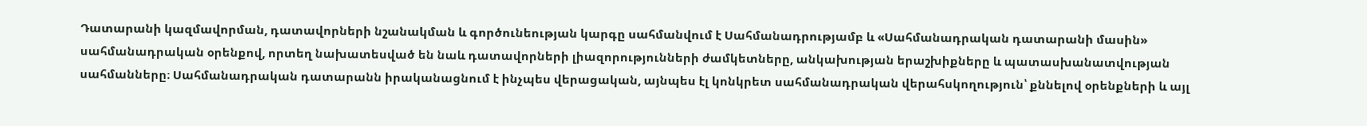Դատարանի կազմավորման, դատավորների նշանակման և գործունեության կարգը սահմանվում է Սահմանադրությամբ և «Սահմանադրական դատարանի մասին» սահմանադրական օրենքով, որտեղ նախատեսված են նաև դատավորների լիազորությունների ժամկետները, անկախության երաշխիքները և պատասխանատվության սահմանները։ Սահմանադրական դատարանն իրականացնում է ինչպես վերացական, այնպես էլ կոնկրետ սահմանադրական վերահսկողություն՝ քննելով օրենքների և այլ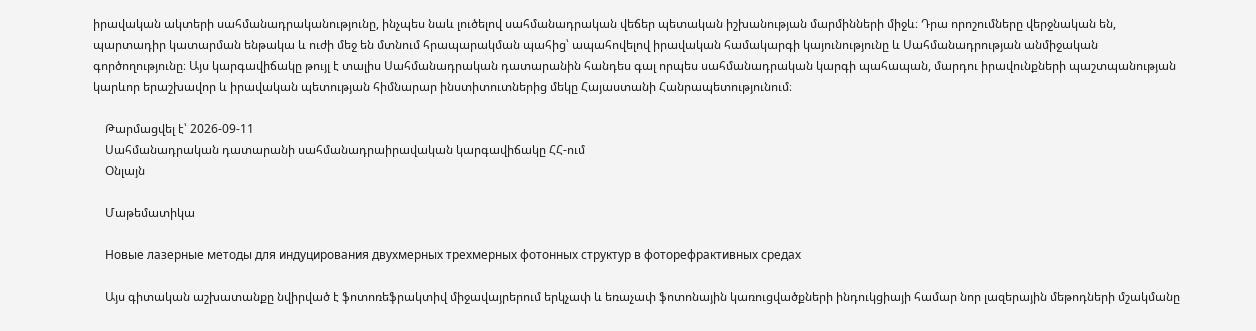իրավական ակտերի սահմանադրականությունը, ինչպես նաև լուծելով սահմանադրական վեճեր պետական իշխանության մարմինների միջև։ Դրա որոշումները վերջնական են, պարտադիր կատարման ենթակա և ուժի մեջ են մտնում հրապարակման պահից՝ ապահովելով իրավական համակարգի կայունությունը և Սահմանադրության անմիջական գործողությունը։ Այս կարգավիճակը թույլ է տալիս Սահմանադրական դատարանին հանդես գալ որպես սահմանադրական կարգի պահապան, մարդու իրավունքների պաշտպանության կարևոր երաշխավոր և իրավական պետության հիմնարար ինստիտուտներից մեկը Հայաստանի Հանրապետությունում։

    Թարմացվել է՝ 2026-09-11
    Սահմանադրական դատարանի սահմանադրաիրավական կարգավիճակը ՀՀ-ում
    Օնլայն

    Մաթեմատիկա

    Новые лазерные методы для индуцирования двухмерных трехмерных фотонных структур в фоторефрактивных средах

    Այս գիտական աշխատանքը նվիրված է ֆոտոռեֆրակտիվ միջավայրերում երկչափ և եռաչափ ֆոտոնային կառուցվածքների ինդուկցիայի համար նոր լազերային մեթոդների մշակմանը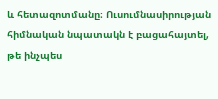և հետազոտմանը։ Ուսումնասիրության հիմնական նպատակն է բացահայտել, թե ինչպես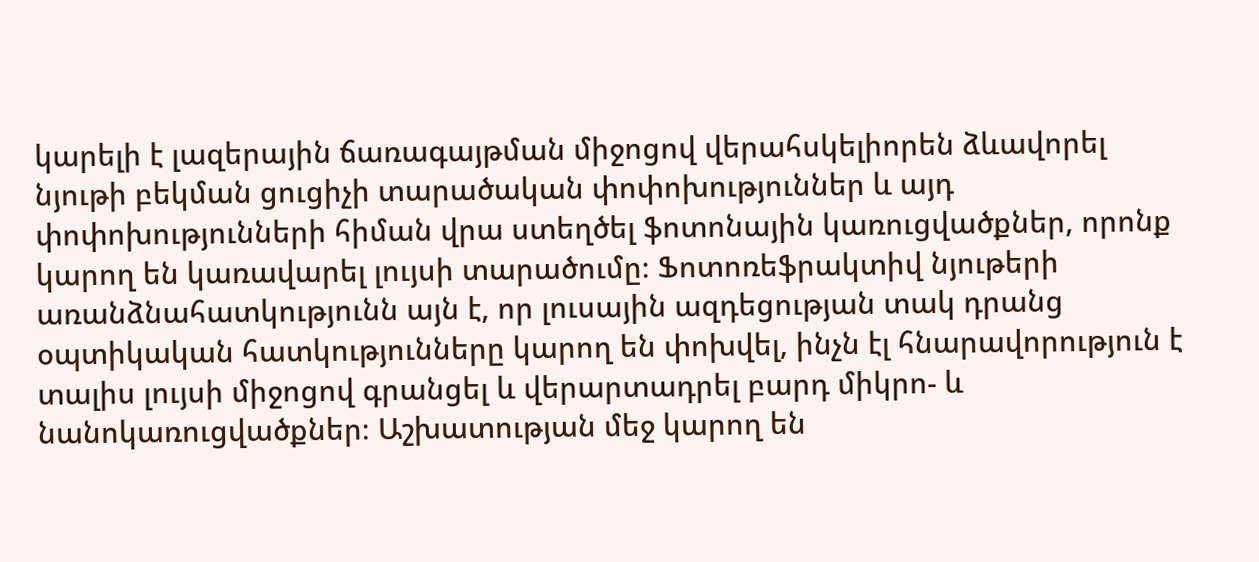կարելի է լազերային ճառագայթման միջոցով վերահսկելիորեն ձևավորել նյութի բեկման ցուցիչի տարածական փոփոխություններ և այդ փոփոխությունների հիման վրա ստեղծել ֆոտոնային կառուցվածքներ, որոնք կարող են կառավարել լույսի տարածումը։ Ֆոտոռեֆրակտիվ նյութերի առանձնահատկությունն այն է, որ լուսային ազդեցության տակ դրանց օպտիկական հատկությունները կարող են փոխվել, ինչն էլ հնարավորություն է տալիս լույսի միջոցով գրանցել և վերարտադրել բարդ միկրո- և նանոկառուցվածքներ։ Աշխատության մեջ կարող են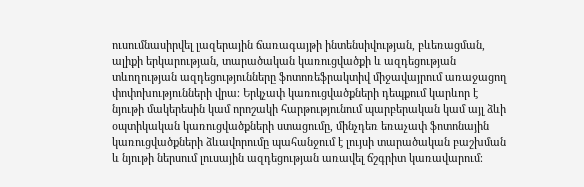ուսումնասիրվել լազերային ճառագայթի ինտենսիվության, բևեռացման, ալիքի երկարության, տարածական կառուցվածքի և ազդեցության տևողության ազդեցությունները ֆոտոռեֆրակտիվ միջավայրում առաջացող փոփոխությունների վրա։ Երկչափ կառուցվածքների դեպքում կարևոր է նյութի մակերեսին կամ որոշակի հարթությունում պարբերական կամ այլ ձևի օպտիկական կառուցվածքների ստացումը, մինչդեռ եռաչափ ֆոտոնային կառուցվածքների ձևավորումը պահանջում է լույսի տարածական բաշխման և նյութի ներսում լուսային ազդեցության առավել ճշգրիտ կառավարում։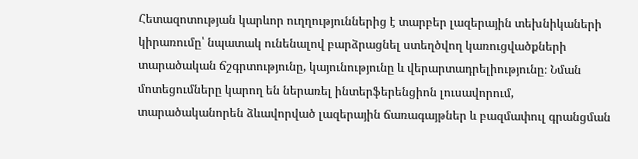Հետազոտության կարևոր ուղղություններից է տարբեր լազերային տեխնիկաների կիրառումը՝ նպատակ ունենալով բարձրացնել ստեղծվող կառուցվածքների տարածական ճշգրտությունը, կայունությունը և վերարտադրելիությունը։ Նման մոտեցումները կարող են ներառել ինտերֆերենցիոն լուսավորում, տարածականորեն ձևավորված լազերային ճառագայթներ և բազմափուլ գրանցման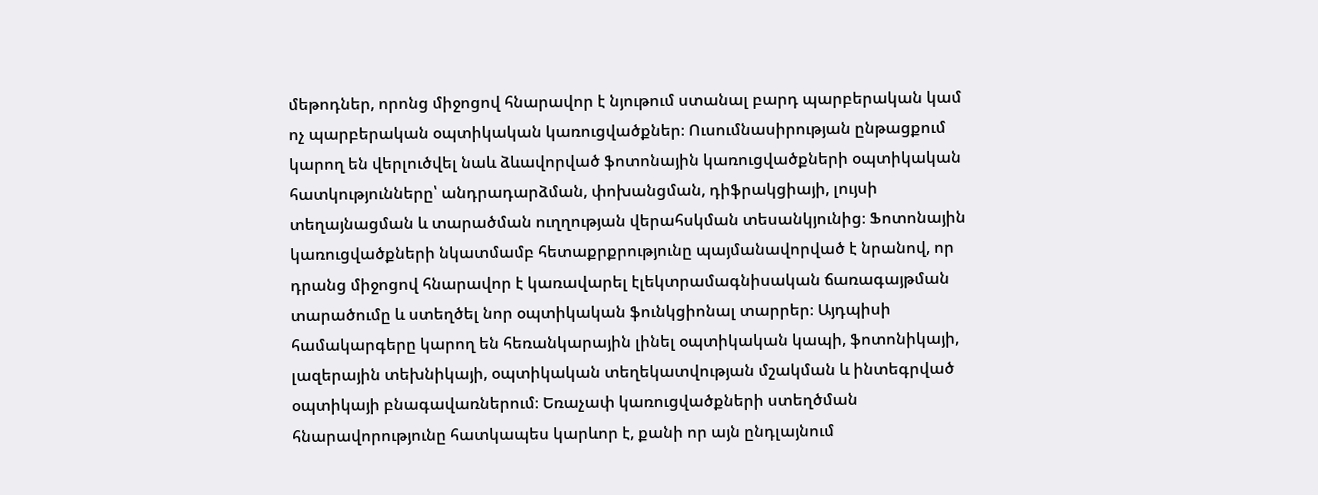մեթոդներ, որոնց միջոցով հնարավոր է նյութում ստանալ բարդ պարբերական կամ ոչ պարբերական օպտիկական կառուցվածքներ։ Ուսումնասիրության ընթացքում կարող են վերլուծվել նաև ձևավորված ֆոտոնային կառուցվածքների օպտիկական հատկությունները՝ անդրադարձման, փոխանցման, դիֆրակցիայի, լույսի տեղայնացման և տարածման ուղղության վերահսկման տեսանկյունից։ Ֆոտոնային կառուցվածքների նկատմամբ հետաքրքրությունը պայմանավորված է նրանով, որ դրանց միջոցով հնարավոր է կառավարել էլեկտրամագնիսական ճառագայթման տարածումը և ստեղծել նոր օպտիկական ֆունկցիոնալ տարրեր։ Այդպիսի համակարգերը կարող են հեռանկարային լինել օպտիկական կապի, ֆոտոնիկայի, լազերային տեխնիկայի, օպտիկական տեղեկատվության մշակման և ինտեգրված օպտիկայի բնագավառներում։ Եռաչափ կառուցվածքների ստեղծման հնարավորությունը հատկապես կարևոր է, քանի որ այն ընդլայնում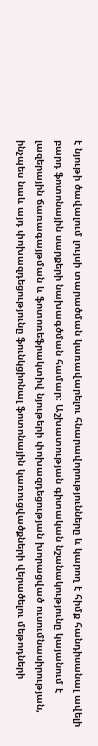է նյութի ծավալում լույսի տարածման կառավարելու հնարավորությունները և կարող է հիմք հանդիսանալ ավելի բարդ ֆոտոնային սարքերի նախագծման համար։ Աշխատության գիտական նշանակությունը կայանում է լազերային ճառագայթման և ֆոտոռեֆրակտիվ նյութերի փոխազդեցության խորացված ուսումնասիրության, ինչպես նաև այդ փոխազդեցությունը ֆունկցիոնալ ֆոտոնային կառուցվածքների վերածելու մեթոդների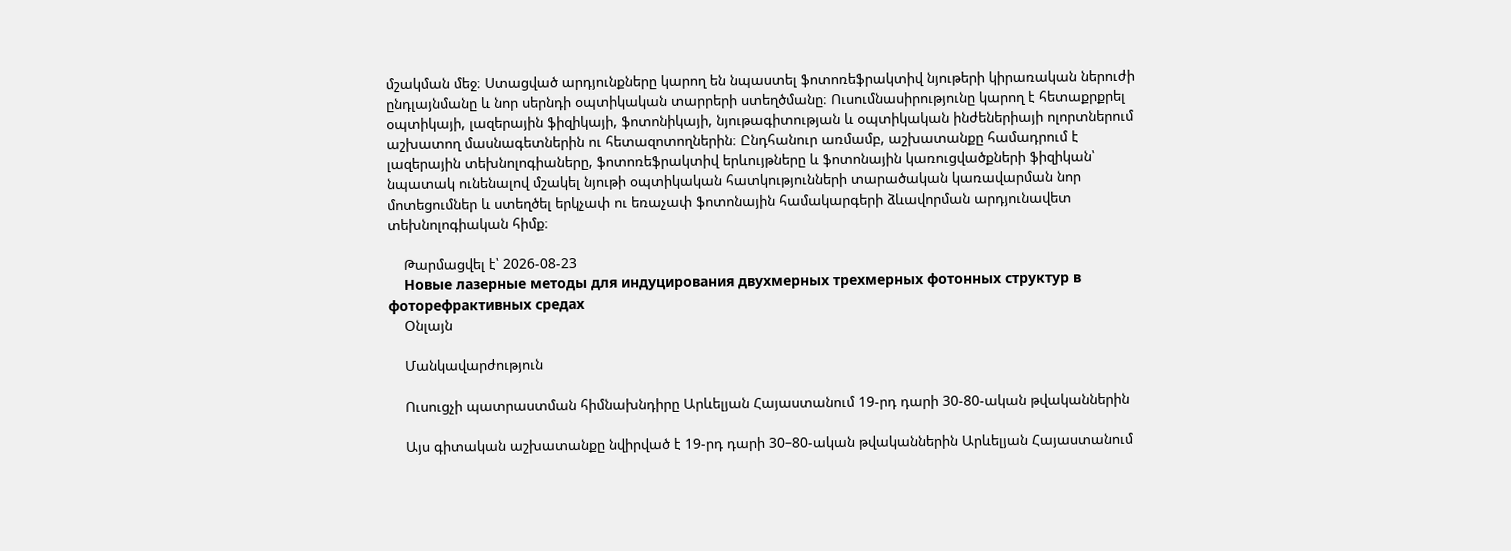մշակման մեջ։ Ստացված արդյունքները կարող են նպաստել ֆոտոռեֆրակտիվ նյութերի կիրառական ներուժի ընդլայնմանը և նոր սերնդի օպտիկական տարրերի ստեղծմանը։ Ուսումնասիրությունը կարող է հետաքրքրել օպտիկայի, լազերային ֆիզիկայի, ֆոտոնիկայի, նյութագիտության և օպտիկական ինժեներիայի ոլորտներում աշխատող մասնագետներին ու հետազոտողներին։ Ընդհանուր առմամբ, աշխատանքը համադրում է լազերային տեխնոլոգիաները, ֆոտոռեֆրակտիվ երևույթները և ֆոտոնային կառուցվածքների ֆիզիկան՝ նպատակ ունենալով մշակել նյութի օպտիկական հատկությունների տարածական կառավարման նոր մոտեցումներ և ստեղծել երկչափ ու եռաչափ ֆոտոնային համակարգերի ձևավորման արդյունավետ տեխնոլոգիական հիմք։

    Թարմացվել է՝ 2026-08-23
    Новые лазерные методы для индуцирования двухмерных трехмерных фотонных структур в фоторефрактивных средах
    Օնլայն

    Մանկավարժություն

    Ուսուցչի պատրաստման հիմնախնդիրը Արևելյան Հայաստանում 19-րդ դարի 30-80-ական թվականներին

    Այս գիտական աշխատանքը նվիրված է 19-րդ դարի 30–80-ական թվականներին Արևելյան Հայաստանում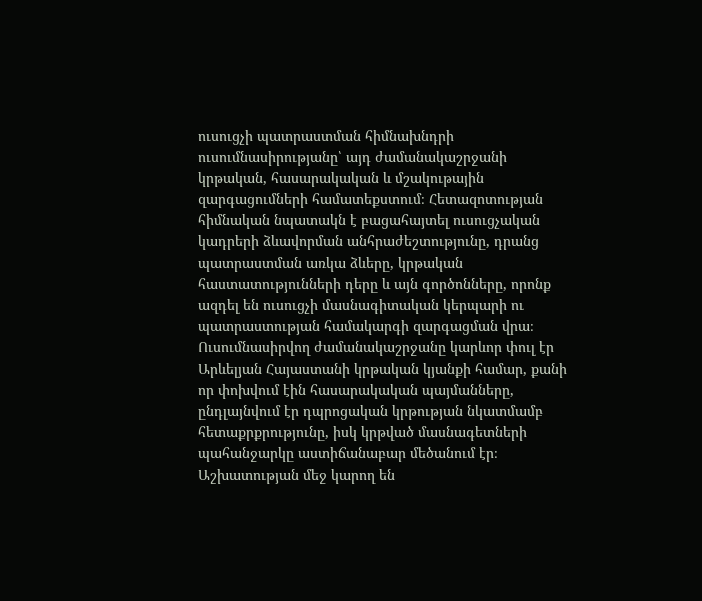ուսուցչի պատրաստման հիմնախնդրի ուսումնասիրությանը՝ այդ ժամանակաշրջանի կրթական, հասարակական և մշակութային զարգացումների համատեքստում։ Հետազոտության հիմնական նպատակն է բացահայտել ուսուցչական կադրերի ձևավորման անհրաժեշտությունը, դրանց պատրաստման առկա ձևերը, կրթական հաստատությունների դերը և այն գործոնները, որոնք ազդել են ուսուցչի մասնագիտական կերպարի ու պատրաստության համակարգի զարգացման վրա։ Ուսումնասիրվող ժամանակաշրջանը կարևոր փուլ էր Արևելյան Հայաստանի կրթական կյանքի համար, քանի որ փոխվում էին հասարակական պայմանները, ընդլայնվում էր դպրոցական կրթության նկատմամբ հետաքրքրությունը, իսկ կրթված մասնագետների պահանջարկը աստիճանաբար մեծանում էր։ Աշխատության մեջ կարող են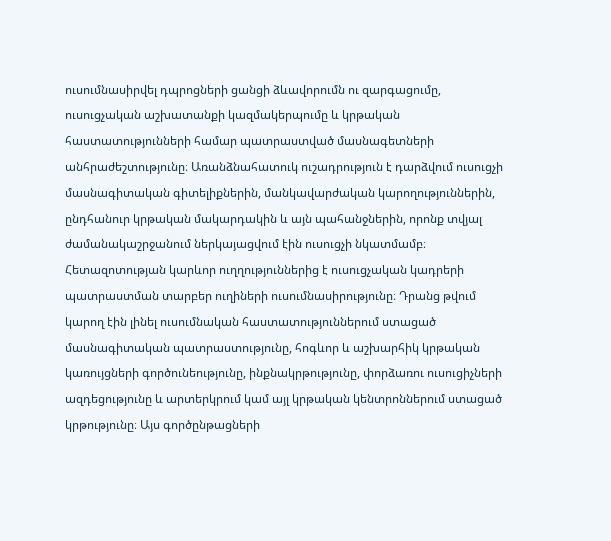ուսումնասիրվել դպրոցների ցանցի ձևավորումն ու զարգացումը, ուսուցչական աշխատանքի կազմակերպումը և կրթական հաստատությունների համար պատրաստված մասնագետների անհրաժեշտությունը։ Առանձնահատուկ ուշադրություն է դարձվում ուսուցչի մասնագիտական գիտելիքներին, մանկավարժական կարողություններին, ընդհանուր կրթական մակարդակին և այն պահանջներին, որոնք տվյալ ժամանակաշրջանում ներկայացվում էին ուսուցչի նկատմամբ։ Հետազոտության կարևոր ուղղություններից է ուսուցչական կադրերի պատրաստման տարբեր ուղիների ուսումնասիրությունը։ Դրանց թվում կարող էին լինել ուսումնական հաստատություններում ստացած մասնագիտական պատրաստությունը, հոգևոր և աշխարհիկ կրթական կառույցների գործունեությունը, ինքնակրթությունը, փորձառու ուսուցիչների ազդեցությունը և արտերկրում կամ այլ կրթական կենտրոններում ստացած կրթությունը։ Այս գործընթացների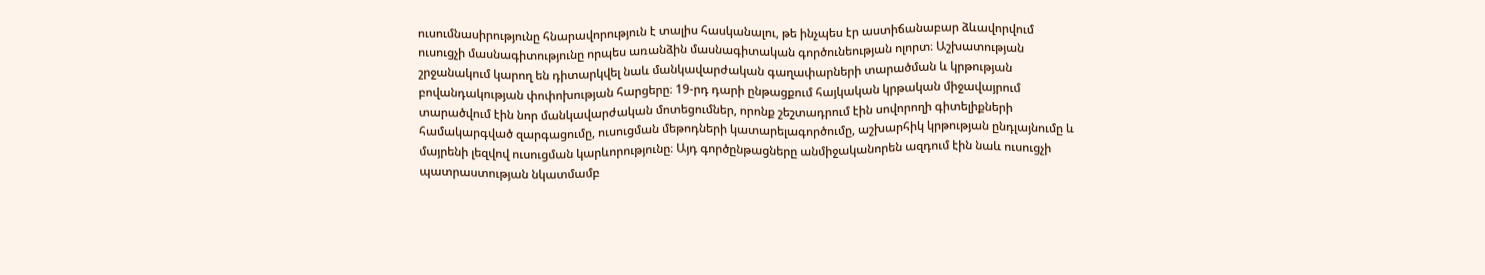ուսումնասիրությունը հնարավորություն է տալիս հասկանալու, թե ինչպես էր աստիճանաբար ձևավորվում ուսուցչի մասնագիտությունը որպես առանձին մասնագիտական գործունեության ոլորտ։ Աշխատության շրջանակում կարող են դիտարկվել նաև մանկավարժական գաղափարների տարածման և կրթության բովանդակության փոփոխության հարցերը։ 19-րդ դարի ընթացքում հայկական կրթական միջավայրում տարածվում էին նոր մանկավարժական մոտեցումներ, որոնք շեշտադրում էին սովորողի գիտելիքների համակարգված զարգացումը, ուսուցման մեթոդների կատարելագործումը, աշխարհիկ կրթության ընդլայնումը և մայրենի լեզվով ուսուցման կարևորությունը։ Այդ գործընթացները անմիջականորեն ազդում էին նաև ուսուցչի պատրաստության նկատմամբ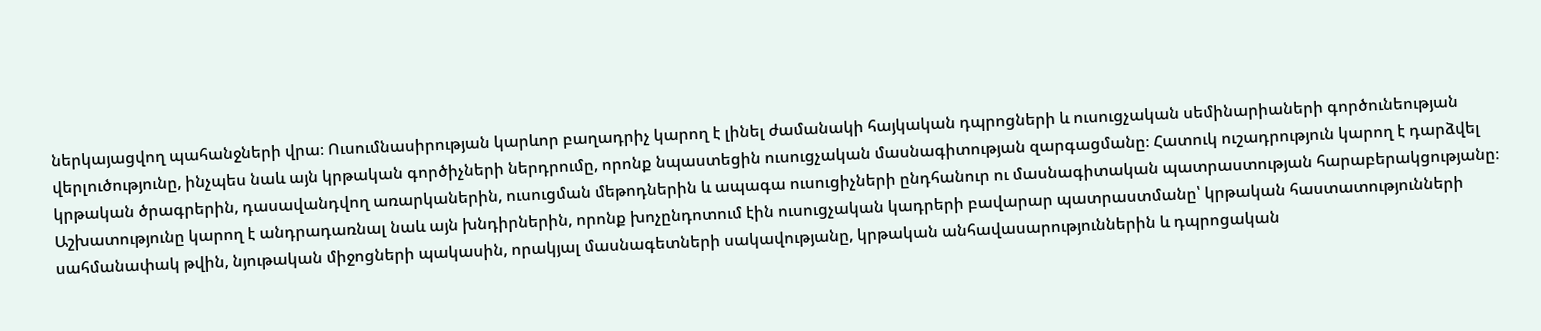ներկայացվող պահանջների վրա։ Ուսումնասիրության կարևոր բաղադրիչ կարող է լինել ժամանակի հայկական դպրոցների և ուսուցչական սեմինարիաների գործունեության վերլուծությունը, ինչպես նաև այն կրթական գործիչների ներդրումը, որոնք նպաստեցին ուսուցչական մասնագիտության զարգացմանը։ Հատուկ ուշադրություն կարող է դարձվել կրթական ծրագրերին, դասավանդվող առարկաներին, ուսուցման մեթոդներին և ապագա ուսուցիչների ընդհանուր ու մասնագիտական պատրաստության հարաբերակցությանը։ Աշխատությունը կարող է անդրադառնալ նաև այն խնդիրներին, որոնք խոչընդոտում էին ուսուցչական կադրերի բավարար պատրաստմանը՝ կրթական հաստատությունների սահմանափակ թվին, նյութական միջոցների պակասին, որակյալ մասնագետների սակավությանը, կրթական անհավասարություններին և դպրոցական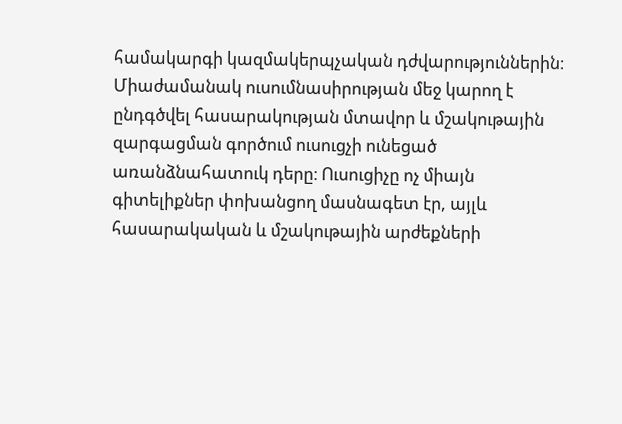համակարգի կազմակերպչական դժվարություններին։ Միաժամանակ ուսումնասիրության մեջ կարող է ընդգծվել հասարակության մտավոր և մշակութային զարգացման գործում ուսուցչի ունեցած առանձնահատուկ դերը։ Ուսուցիչը ոչ միայն գիտելիքներ փոխանցող մասնագետ էր, այլև հասարակական և մշակութային արժեքների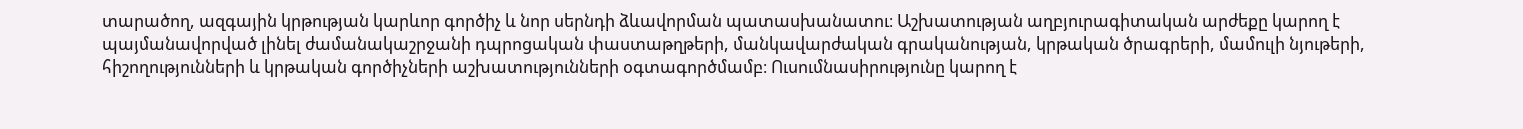տարածող, ազգային կրթության կարևոր գործիչ և նոր սերնդի ձևավորման պատասխանատու։ Աշխատության աղբյուրագիտական արժեքը կարող է պայմանավորված լինել ժամանակաշրջանի դպրոցական փաստաթղթերի, մանկավարժական գրականության, կրթական ծրագրերի, մամուլի նյութերի, հիշողությունների և կրթական գործիչների աշխատությունների օգտագործմամբ։ Ուսումնասիրությունը կարող է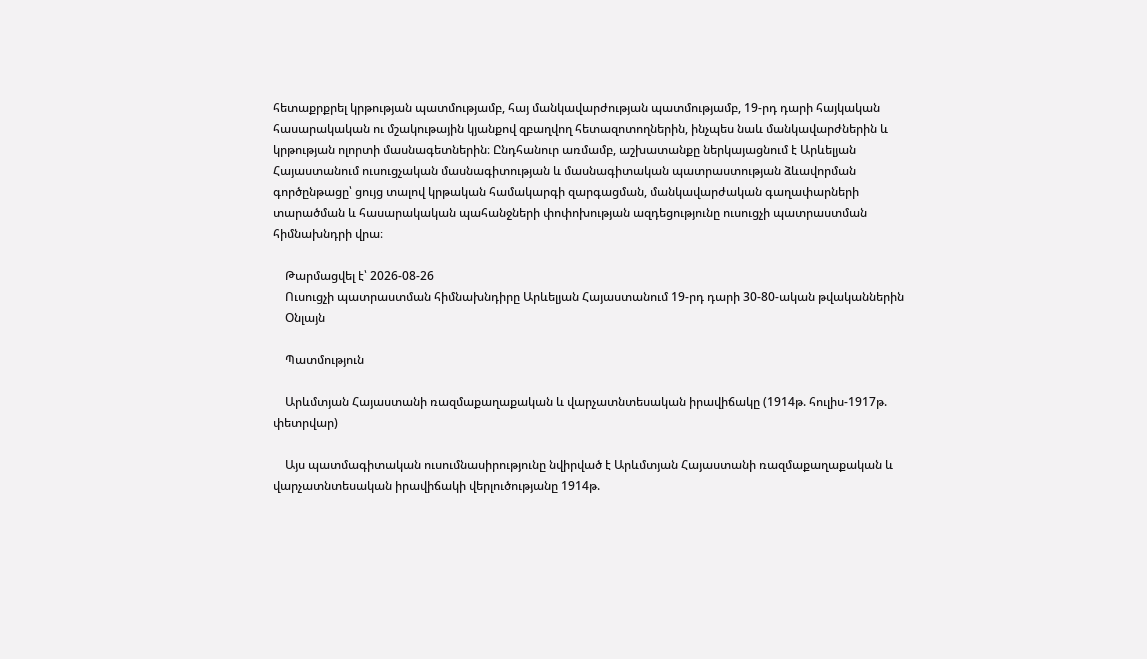հետաքրքրել կրթության պատմությամբ, հայ մանկավարժության պատմությամբ, 19-րդ դարի հայկական հասարակական ու մշակութային կյանքով զբաղվող հետազոտողներին, ինչպես նաև մանկավարժներին և կրթության ոլորտի մասնագետներին։ Ընդհանուր առմամբ, աշխատանքը ներկայացնում է Արևելյան Հայաստանում ուսուցչական մասնագիտության և մասնագիտական պատրաստության ձևավորման գործընթացը՝ ցույց տալով կրթական համակարգի զարգացման, մանկավարժական գաղափարների տարածման և հասարակական պահանջների փոփոխության ազդեցությունը ուսուցչի պատրաստման հիմնախնդրի վրա։

    Թարմացվել է՝ 2026-08-26
    Ուսուցչի պատրաստման հիմնախնդիրը Արևելյան Հայաստանում 19-րդ դարի 30-80-ական թվականներին
    Օնլայն

    Պատմություն

    Արևմտյան Հայաստանի ռազմաքաղաքական և վարչատնտեսական իրավիճակը (1914թ. հուլիս-1917թ. փետրվար)

    Այս պատմագիտական ուսումնասիրությունը նվիրված է Արևմտյան Հայաստանի ռազմաքաղաքական և վարչատնտեսական իրավիճակի վերլուծությանը 1914թ.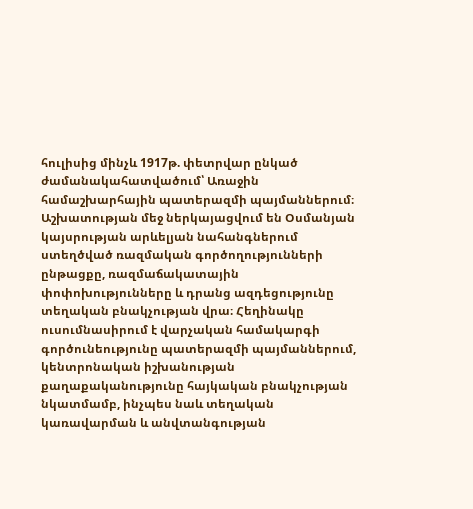հուլիսից մինչև 1917թ. փետրվար ընկած ժամանակահատվածում՝ Առաջին համաշխարհային պատերազմի պայմաններում։ Աշխատության մեջ ներկայացվում են Օսմանյան կայսրության արևելյան նահանգներում ստեղծված ռազմական գործողությունների ընթացքը, ռազմաճակատային փոփոխությունները և դրանց ազդեցությունը տեղական բնակչության վրա։ Հեղինակը ուսումնասիրում է վարչական համակարգի գործունեությունը պատերազմի պայմաններում, կենտրոնական իշխանության քաղաքականությունը հայկական բնակչության նկատմամբ, ինչպես նաև տեղական կառավարման և անվտանգության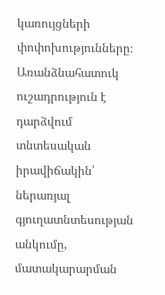կառույցների փոփոխությունները։ Առանձնահատուկ ուշադրություն է դարձվում տնտեսական իրավիճակին՝ ներառյալ գյուղատնտեսության անկումը, մատակարարման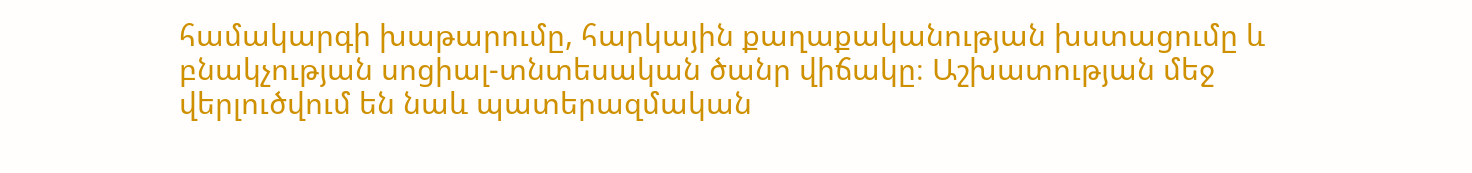համակարգի խաթարումը, հարկային քաղաքականության խստացումը և բնակչության սոցիալ-տնտեսական ծանր վիճակը։ Աշխատության մեջ վերլուծվում են նաև պատերազմական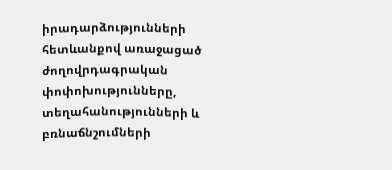իրադարձությունների հետևանքով առաջացած ժողովրդագրական փոփոխությունները, տեղահանությունների և բռնաճնշումների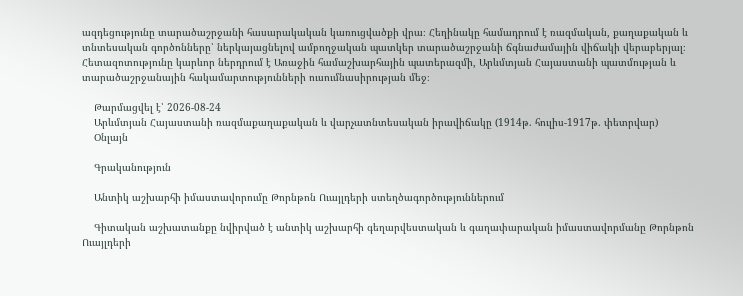ազդեցությունը տարածաշրջանի հասարակական կառուցվածքի վրա։ Հեղինակը համադրում է ռազմական, քաղաքական և տնտեսական գործոնները՝ ներկայացնելով ամբողջական պատկեր տարածաշրջանի ճգնաժամային վիճակի վերաբերյալ։ Հետազոտությունը կարևոր ներդրում է Առաջին համաշխարհային պատերազմի, Արևմտյան Հայաստանի պատմության և տարածաշրջանային հակամարտությունների ուսումնասիրության մեջ։

    Թարմացվել է՝ 2026-08-24
    Արևմտյան Հայաստանի ռազմաքաղաքական և վարչատնտեսական իրավիճակը (1914թ. հուլիս-1917թ. փետրվար)
    Օնլայն

    Գրականություն

    Անտիկ աշխարհի իմաստավորումը Թորնթոն Ուայլդերի ստեղծագործություններում

    Գիտական աշխատանքը նվիրված է անտիկ աշխարհի գեղարվեստական և գաղափարական իմաստավորմանը Թորնթոն Ուայլդերի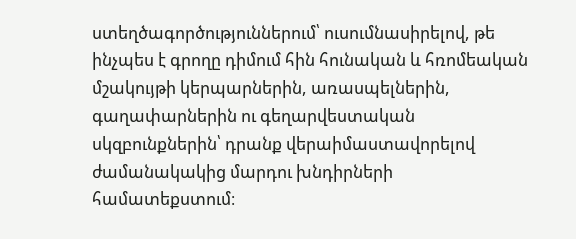ստեղծագործություններում՝ ուսումնասիրելով, թե ինչպես է գրողը դիմում հին հունական և հռոմեական մշակույթի կերպարներին, առասպելներին, գաղափարներին ու գեղարվեստական սկզբունքներին՝ դրանք վերաիմաստավորելով ժամանակակից մարդու խնդիրների համատեքստում։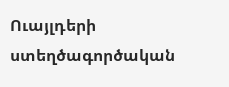Ուայլդերի ստեղծագործական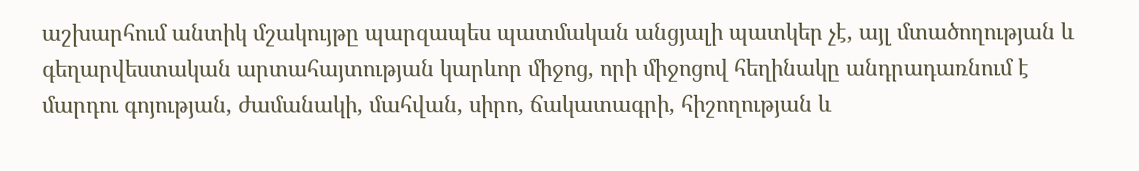աշխարհում անտիկ մշակույթը պարզապես պատմական անցյալի պատկեր չէ, այլ մտածողության և գեղարվեստական արտահայտության կարևոր միջոց, որի միջոցով հեղինակը անդրադառնում է մարդու գոյության, ժամանակի, մահվան, սիրո, ճակատագրի, հիշողության և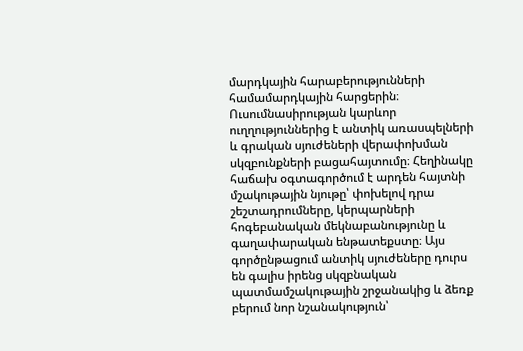մարդկային հարաբերությունների համամարդկային հարցերին։ Ուսումնասիրության կարևոր ուղղություններից է անտիկ առասպելների և գրական սյուժեների վերափոխման սկզբունքների բացահայտումը։ Հեղինակը հաճախ օգտագործում է արդեն հայտնի մշակութային նյութը՝ փոխելով դրա շեշտադրումները, կերպարների հոգեբանական մեկնաբանությունը և գաղափարական ենթատեքստը։ Այս գործընթացում անտիկ սյուժեները դուրս են գալիս իրենց սկզբնական պատմամշակութային շրջանակից և ձեռք բերում նոր նշանակություն՝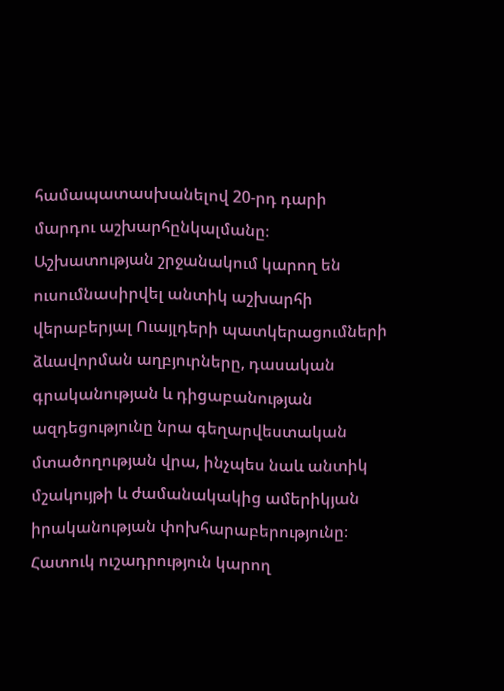համապատասխանելով 20-րդ դարի մարդու աշխարհընկալմանը։ Աշխատության շրջանակում կարող են ուսումնասիրվել անտիկ աշխարհի վերաբերյալ Ուայլդերի պատկերացումների ձևավորման աղբյուրները, դասական գրականության և դիցաբանության ազդեցությունը նրա գեղարվեստական մտածողության վրա, ինչպես նաև անտիկ մշակույթի և ժամանակակից ամերիկյան իրականության փոխհարաբերությունը։ Հատուկ ուշադրություն կարող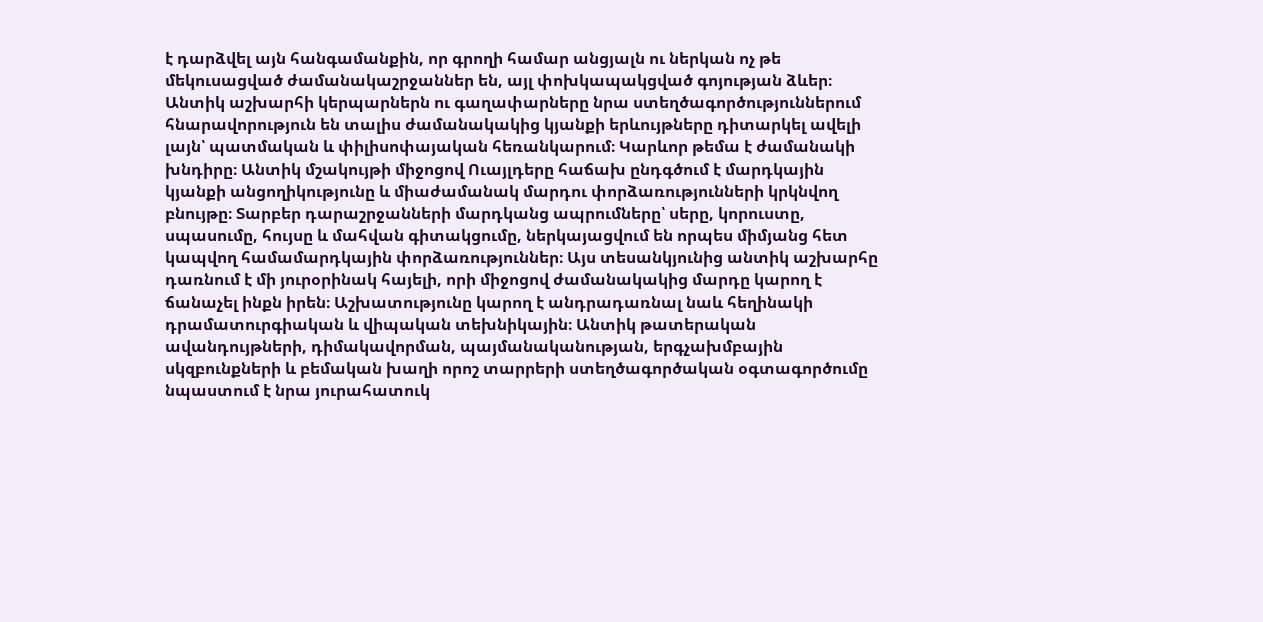է դարձվել այն հանգամանքին, որ գրողի համար անցյալն ու ներկան ոչ թե մեկուսացված ժամանակաշրջաններ են, այլ փոխկապակցված գոյության ձևեր։ Անտիկ աշխարհի կերպարներն ու գաղափարները նրա ստեղծագործություններում հնարավորություն են տալիս ժամանակակից կյանքի երևույթները դիտարկել ավելի լայն՝ պատմական և փիլիսոփայական հեռանկարում։ Կարևոր թեմա է ժամանակի խնդիրը։ Անտիկ մշակույթի միջոցով Ուայլդերը հաճախ ընդգծում է մարդկային կյանքի անցողիկությունը և միաժամանակ մարդու փորձառությունների կրկնվող բնույթը։ Տարբեր դարաշրջանների մարդկանց ապրումները՝ սերը, կորուստը, սպասումը, հույսը և մահվան գիտակցումը, ներկայացվում են որպես միմյանց հետ կապվող համամարդկային փորձառություններ։ Այս տեսանկյունից անտիկ աշխարհը դառնում է մի յուրօրինակ հայելի, որի միջոցով ժամանակակից մարդը կարող է ճանաչել ինքն իրեն։ Աշխատությունը կարող է անդրադառնալ նաև հեղինակի դրամատուրգիական և վիպական տեխնիկային։ Անտիկ թատերական ավանդույթների, դիմակավորման, պայմանականության, երգչախմբային սկզբունքների և բեմական խաղի որոշ տարրերի ստեղծագործական օգտագործումը նպաստում է նրա յուրահատուկ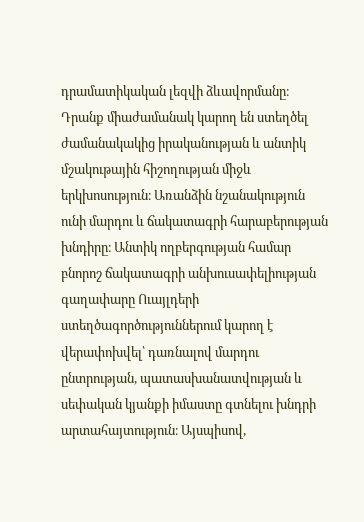դրամատիկական լեզվի ձևավորմանը։ Դրանք միաժամանակ կարող են ստեղծել ժամանակակից իրականության և անտիկ մշակութային հիշողության միջև երկխոսություն։ Առանձին նշանակություն ունի մարդու և ճակատագրի հարաբերության խնդիրը։ Անտիկ ողբերգության համար բնորոշ ճակատագրի անխուսափելիության գաղափարը Ուայլդերի ստեղծագործություններում կարող է վերափոխվել՝ դառնալով մարդու ընտրության, պատասխանատվության և սեփական կյանքի իմաստը գտնելու խնդրի արտահայտություն։ Այսպիսով,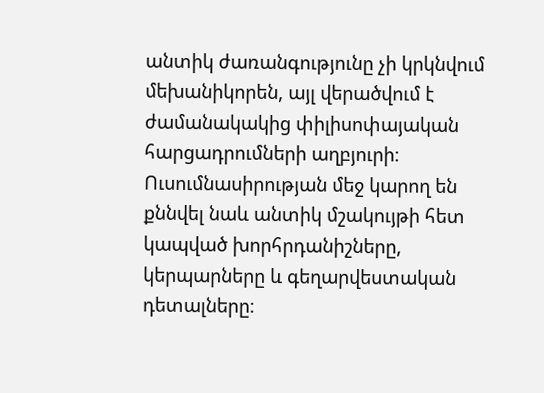անտիկ ժառանգությունը չի կրկնվում մեխանիկորեն, այլ վերածվում է ժամանակակից փիլիսոփայական հարցադրումների աղբյուրի։ Ուսումնասիրության մեջ կարող են քննվել նաև անտիկ մշակույթի հետ կապված խորհրդանիշները, կերպարները և գեղարվեստական դետալները։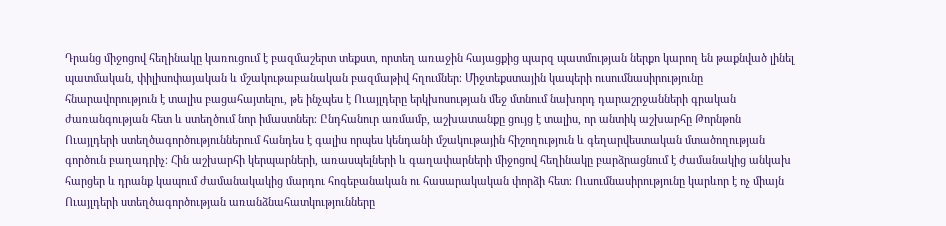Դրանց միջոցով հեղինակը կառուցում է բազմաշերտ տեքստ, որտեղ առաջին հայացքից պարզ պատմության ներքո կարող են թաքնված լինել պատմական, փիլիսոփայական և մշակութաբանական բազմաթիվ հղումներ։ Միջտեքստային կապերի ուսումնասիրությունը հնարավորություն է տալիս բացահայտելու, թե ինչպես է Ուայլդերը երկխոսության մեջ մտնում նախորդ դարաշրջանների գրական ժառանգության հետ և ստեղծում նոր իմաստներ։ Ընդհանուր առմամբ, աշխատանքը ցույց է տալիս, որ անտիկ աշխարհը Թորնթոն Ուայլդերի ստեղծագործություններում հանդես է գալիս որպես կենդանի մշակութային հիշողություն և գեղարվեստական մտածողության գործուն բաղադրիչ։ Հին աշխարհի կերպարների, առասպելների և գաղափարների միջոցով հեղինակը բարձրացնում է ժամանակից անկախ հարցեր և դրանք կապում ժամանակակից մարդու հոգեբանական ու հասարակական փորձի հետ։ Ուսումնասիրությունը կարևոր է ոչ միայն Ուայլդերի ստեղծագործության առանձնահատկությունները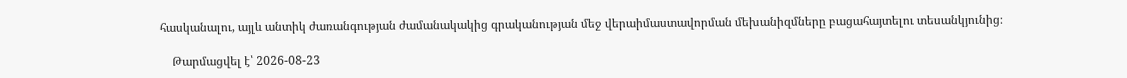հասկանալու, այլև անտիկ ժառանգության ժամանակակից գրականության մեջ վերաիմաստավորման մեխանիզմները բացահայտելու տեսանկյունից։

    Թարմացվել է՝ 2026-08-23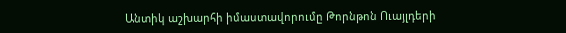Անտիկ աշխարհի իմաստավորումը Թորնթոն Ուայլդերի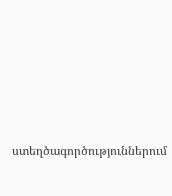ստեղծագործություններում